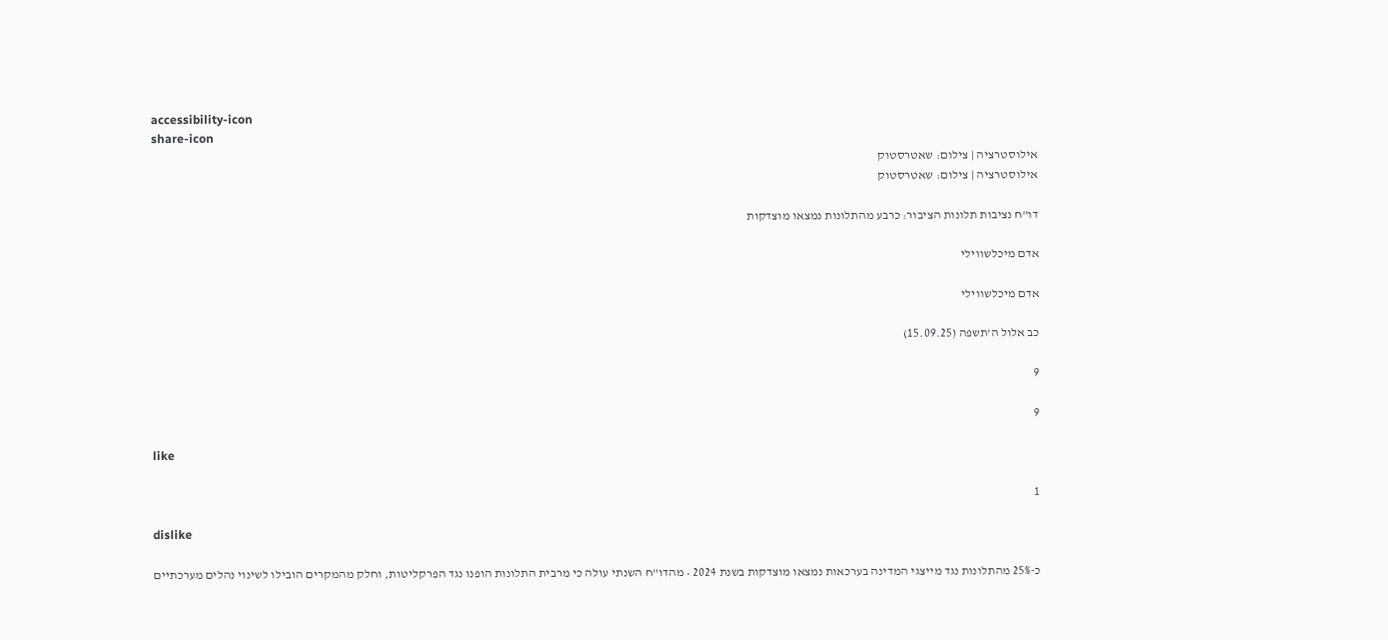accessibility-icon
share-icon
אילוסטרציה | צילום: שאטרסטוק
אילוסטרציה | צילום: שאטרסטוק

דו"ח נציבות תלונות הציבור: כרבע מהתלונות נמצאו מוצדקות

אדם מיכלשווילי

אדם מיכלשווילי

כב אלול ה'תשפה (15.09.25)

9

9

like

1

dislike

כ-25% מהתלונות נגד מייצגי המדינה בערכאות נמצאו מוצדקות בשנת 2024 • מהדו"ח השנתי עולה כי מרבית התלונות הופנו נגד הפרקליטות, וחלק מהמקרים הובילו לשינוי נהלים מערכתיים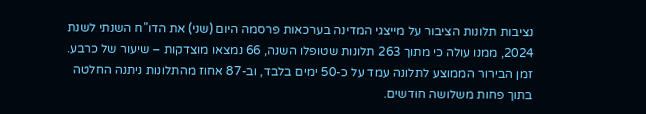נציבות תלונות הציבור על מייצגי המדינה בערכאות פרסמה היום (שני) את הדו"ח השנתי לשנת 2024, ממנו עולה כי מתוך 263 תלונות שטופלו השנה, 66 נמצאו מוצדקות – שיעור של כרבע. זמן הבירור הממוצע לתלונה עמד על כ-50 ימים בלבד, וב-87 אחוז מהתלונות ניתנה החלטה בתוך פחות משלושה חודשים.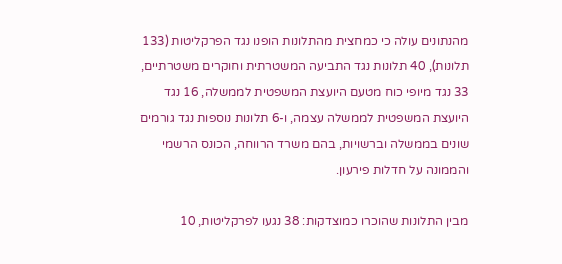מהנתונים עולה כי כמחצית מהתלונות הופנו נגד הפרקליטות (133 תלונות), 40 תלונות נגד התביעה המשטרתית וחוקרים משטרתיים, 33 נגד מיופי כוח מטעם היועצת המשפטית לממשלה, 16 נגד היועצת המשפטית לממשלה עצמה, ו-6 תלונות נוספות נגד גורמים שונים בממשלה וברשויות, בהם משרד הרווחה, הכונס הרשמי והממונה על חדלות פירעון.

מבין התלונות שהוכרו כמוצדקות: 38 נגעו לפרקליטות, 10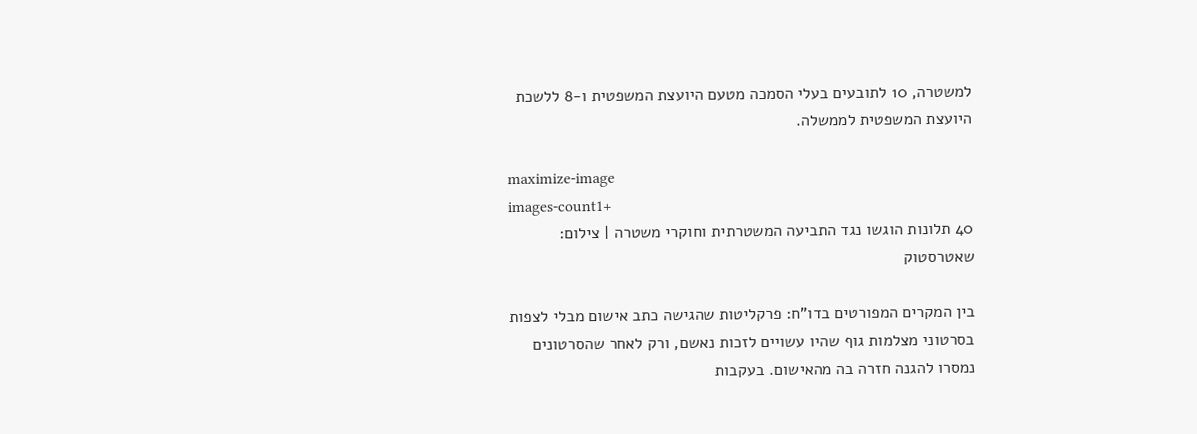למשטרה, 10 לתובעים בעלי הסמכה מטעם היועצת המשפטית ו-8 ללשכת היועצת המשפטית לממשלה.

maximize-image
images-count1+
40 תלונות הוגשו נגד התביעה המשטרתית וחוקרי משטרה | צילום: שאטרסטוק

בין המקרים המפורטים בדו"ח: פרקליטות שהגישה כתב אישום מבלי לצפות בסרטוני מצלמות גוף שהיו עשויים לזכות נאשם, ורק לאחר שהסרטונים נמסרו להגנה חזרה בה מהאישום. בעקבות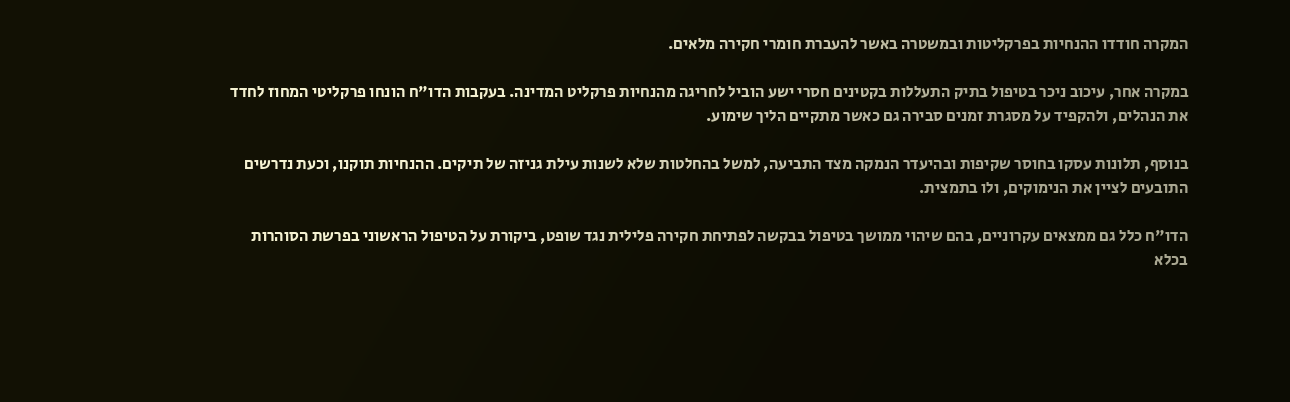המקרה חודדו ההנחיות בפרקליטות ובמשטרה באשר להעברת חומרי חקירה מלאים.

במקרה אחר, עיכוב ניכר בטיפול בתיק התעללות בקטינים חסרי ישע הוביל לחריגה מהנחיות פרקליט המדינה. בעקבות הדו"ח הונחו פרקליטי המחוז לחדד את הנהלים, ולהקפיד על מסגרת זמנים סבירה גם כאשר מתקיים הליך שימוע.

בנוסף, תלונות עסקו בחוסר שקיפות ובהיעדר הנמקה מצד התביעה, למשל בהחלטות שלא לשנות עילת גניזה של תיקים. ההנחיות תוקנו, וכעת נדרשים התובעים לציין את הנימוקים, ולו בתמצית.

הדו"ח כלל גם ממצאים עקרוניים, בהם שיהוי ממושך בטיפול בבקשה לפתיחת חקירה פלילית נגד שופט, ביקורת על הטיפול הראשוני בפרשת הסוהרות בכלא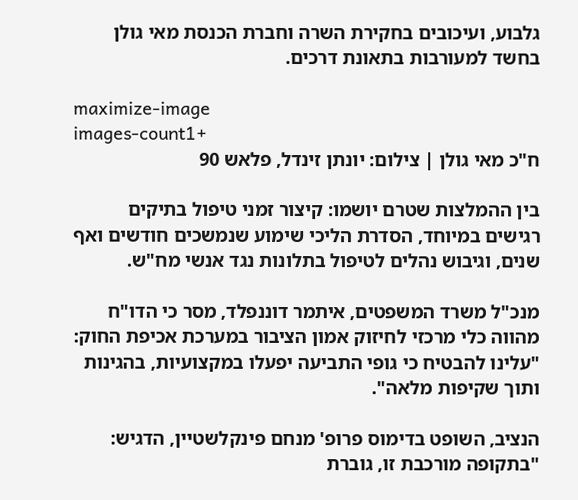גלבוע, ועיכובים בחקירת השרה וחברת הכנסת מאי גולן בחשד למעורבות בתאונת דרכים.

maximize-image
images-count1+
ח"כ מאי גולן | צילום: יונתן זינדל, פלאש 90

בין ההמלצות שטרם יושמו: קיצור זמני טיפול בתיקים רגישים במיוחד, הסדרת הליכי שימוע שנמשכים חודשים ואף שנים, וגיבוש נהלים לטיפול בתלונות נגד אנשי מח"ש.

מנכ"ל משרד המשפטים, איתמר דוננפלד, מסר כי הדו"ח מהווה כלי מרכזי לחיזוק אמון הציבור במערכת אכיפת החוק: "עלינו להבטיח כי גופי התביעה יפעלו במקצועיות, בהגינות ותוך שקיפות מלאה".

הנציב, השופט בדימוס פרופ' מנחם פינקלשטיין, הדגיש: "בתקופה מורכבת זו, גוברת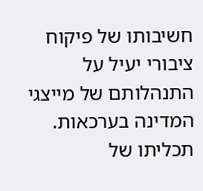חשיבותו של פיקוח ציבורי יעיל על התנהלותם של מייצגי המדינה בערכאות. תכליתו של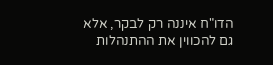הדו"ח איננה רק לבקר, אלא גם להכווין את ההתנהלות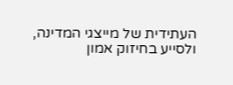העתידית של מייצגי המדינה, ולסייע בחיזוק אמון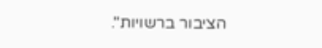הציבור ברשויות".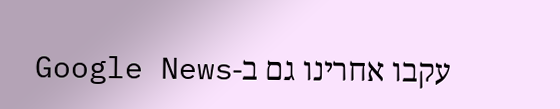עקבו אחרינו גם ב-Google News